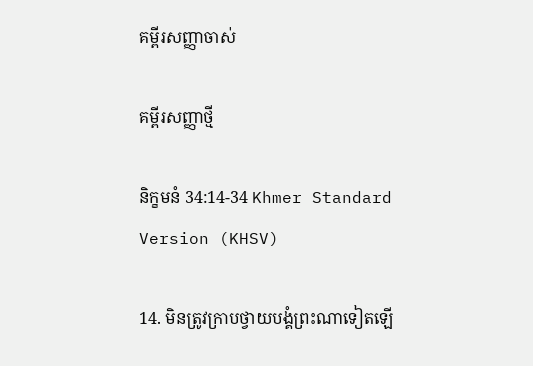គម្ពីរសញ្ញាចាស់

គម្ពីរសញ្ញាថ្មី

និក្ខមនំ 34:14-34 Khmer Standard Version (KHSV)

14. មិនត្រូវក្រាបថ្វាយ‌បង្គំព្រះណាទៀតឡើ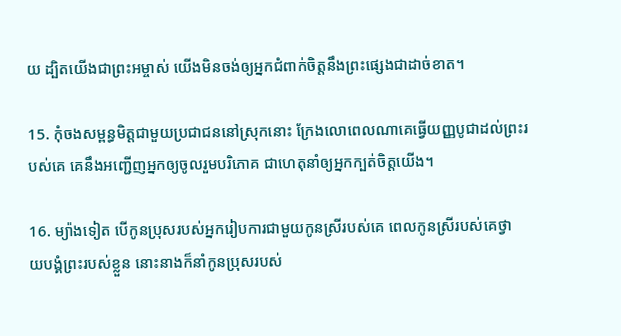យ ដ្បិតយើងជាព្រះ‌អម្ចាស់ យើងមិនចង់ឲ្យអ្នកជំពាក់ចិត្តនឹងព្រះផ្សេងជាដាច់ខាត។

15. កុំចងសម្ពន្ធ‌មិត្តជាមួយប្រជា‌ជននៅស្រុកនោះ ក្រែងលោពេលណាគេធ្វើយញ្ញ‌បូជាដល់ព្រះរបស់គេ គេនឹងអញ្ជើញអ្នកឲ្យចូលរួមបរិភោគ ជាហេតុនាំឲ្យអ្នកក្បត់ចិត្តយើង។

16. ម្យ៉ាងទៀត បើកូនប្រុសរបស់អ្នករៀប‌ការជាមួយកូនស្រីរបស់គេ ពេលកូនស្រីរបស់គេថ្វាយ‌បង្គំព្រះរបស់ខ្លួន នោះនាងក៏នាំកូនប្រុសរបស់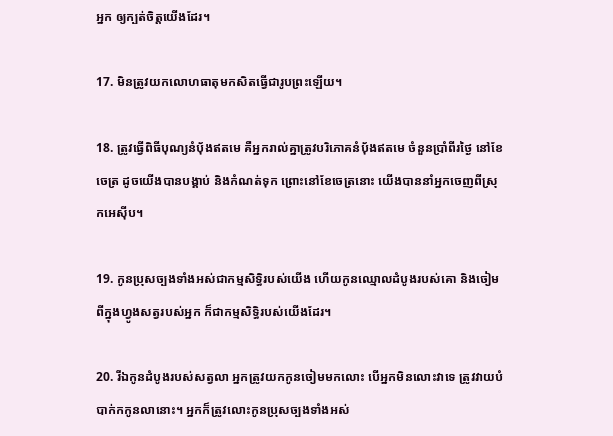អ្នក ឲ្យក្បត់ចិត្តយើងដែរ។

17. មិនត្រូវយកលោហ‌ធាតុមកសិតធ្វើជារូបព្រះឡើយ។

18. ត្រូវធ្វើពិធីបុណ្យនំប៉័ងឥតមេ គឺអ្នករាល់គ្នាត្រូវបរិភោគនំប៉័ងឥតមេ ចំនួនប្រាំ‌ពីរថ្ងៃ នៅខែចេត្រ ដូចយើងបានបង្គាប់ និងកំណត់ទុក ព្រោះនៅខែចេត្រនោះ យើងបាននាំអ្នកចេញពីស្រុកអេស៊ីប។

19. កូនប្រុសច្បងទាំងអស់ជាកម្មសិទ្ធិរបស់យើង ហើយកូនឈ្មោលដំបូងរបស់គោ និងចៀមពីក្នុងហ្វូងសត្វរបស់អ្នក ក៏ជាកម្មសិទ្ធិរបស់យើងដែរ។

20. រីឯកូនដំបូងរបស់សត្វលា អ្នកត្រូវយកកូនចៀមមកលោះ បើអ្នកមិនលោះវាទេ ត្រូវវាយបំបាក់កកូនលានោះ។ អ្នកក៏ត្រូវលោះកូនប្រុសច្បងទាំងអស់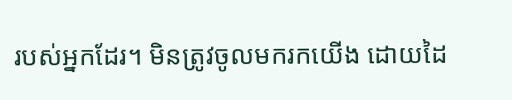របស់អ្នកដែរ។ មិនត្រូវចូលមករកយើង ដោយដៃ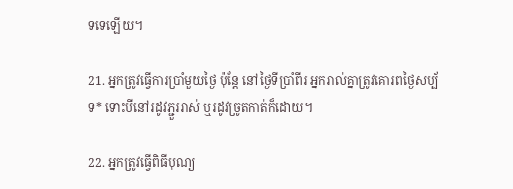ទទេឡើយ។

21. អ្នកត្រូវធ្វើការប្រាំមួយថ្ងៃ ប៉ុន្តែ នៅថ្ងៃទីប្រាំ‌ពីរ អ្នករាល់គ្នាត្រូវគោរពថ្ងៃសប្ប័ទ* ទោះបីនៅរដូវភ្ជួររាស់ ឬរដូវច្រូតកាត់ក៏ដោយ។

22. អ្នកត្រូវធ្វើពិធីបុណ្យ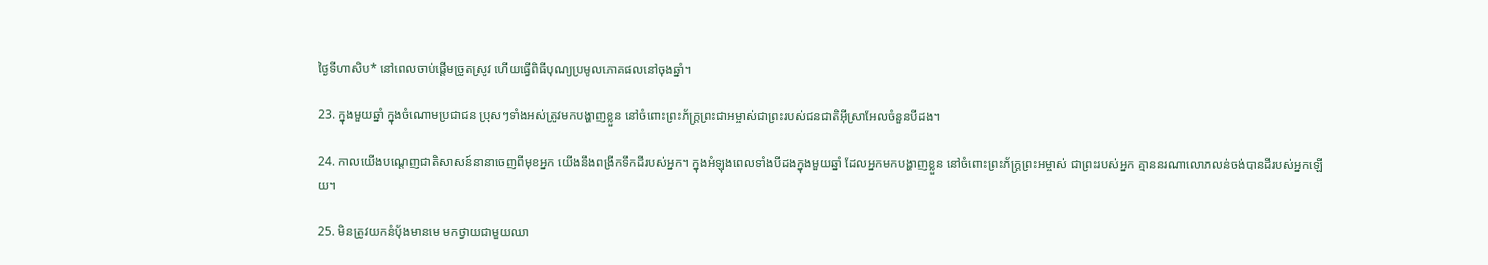ថ្ងៃទីហា‌សិប* នៅពេលចាប់ផ្ដើមច្រូតស្រូវ ហើយធ្វើពិធីបុណ្យប្រមូលភោគ‌ផលនៅចុងឆ្នាំ។

23. ក្នុងមួយឆ្នាំ ក្នុងចំណោមប្រជា‌ជន ប្រុសៗទាំងអស់ត្រូវមកបង្ហាញខ្លួន នៅចំពោះព្រះ‌ភ័ក្ត្រព្រះ‌ជា‌អម្ចាស់ជាព្រះរបស់ជន‌ជាតិអ៊ីស្រា‌អែលចំនួនបីដង។

24. កាលយើងបណ្ដេញជាតិសាសន៍នានាចេញពីមុខអ្នក យើងនឹងពង្រីកទឹកដីរបស់អ្នក។ ក្នុងអំឡុងពេលទាំងបីដងក្នុងមួយឆ្នាំ ដែលអ្នកមកបង្ហាញខ្លួន នៅចំពោះព្រះ‌ភ័ក្ត្រព្រះ‌អម្ចាស់ ជាព្រះរបស់អ្នក គ្មាននរណាលោភ‌លន់ចង់បានដីរបស់អ្នកឡើយ។

25. មិនត្រូវយកនំប៉័ងមានមេ មកថ្វាយជាមួយឈា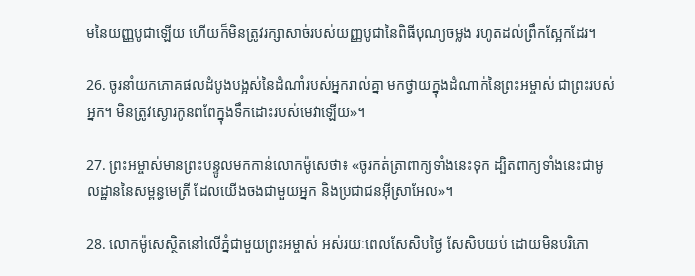មនៃយញ្ញ‌បូជាឡើយ ហើយក៏មិនត្រូវរក្សាសាច់របស់យញ្ញ‌បូជានៃពិធីបុណ្យចម្លង រហូតដល់ព្រឹកស្អែកដែរ។

26. ចូរនាំយកភោគ‌ផលដំបូងបង្អស់នៃដំណាំរបស់អ្នករាល់គ្នា មកថ្វាយក្នុងដំណាក់នៃព្រះ‌អម្ចាស់ ជាព្រះរបស់អ្នក។ មិនត្រូវស្ងោរកូនពពែក្នុងទឹកដោះរបស់មេវាឡើយ»។

27. ព្រះ‌អម្ចាស់មានព្រះ‌បន្ទូលមកកាន់លោកម៉ូសេថា៖ «ចូរកត់‌ត្រាពាក្យទាំងនេះទុក ដ្បិតពាក្យទាំងនេះជាមូល‌ដ្ឋាននៃសម្ពន្ធ‌មេត្រី ដែលយើងចងជាមួយអ្នក និងប្រជា‌ជនអ៊ីស្រា‌អែល»។

28. លោកម៉ូសេស្ថិតនៅលើភ្នំជាមួយព្រះ‌អម្ចាស់ អស់រយៈពេលសែ‌សិបថ្ងៃ សែ‌សិបយប់ ដោយមិនបរិភោ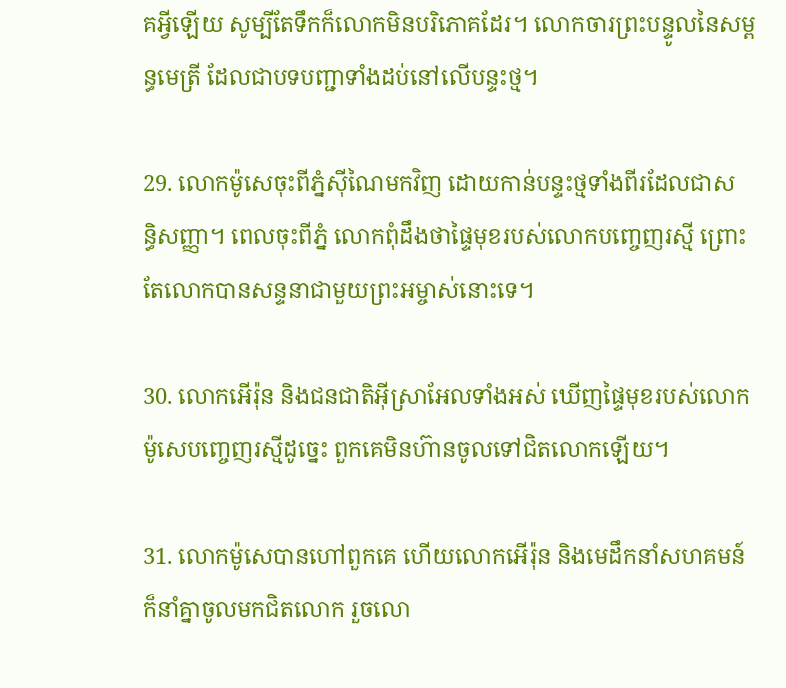គអ្វីឡើយ សូម្បីតែទឹកក៏លោកមិនបរិភោគដែរ។ លោកចារព្រះ‌បន្ទូលនៃសម្ពន្ធ‌មេត្រី ដែលជាបទ‌បញ្ជាទាំងដប់នៅលើបន្ទះថ្ម។

29. លោកម៉ូសេចុះពីភ្នំស៊ីណៃមកវិញ ដោយកាន់បន្ទះថ្មទាំងពីរដែលជាសន្ធិ‌សញ្ញា។ ពេលចុះពីភ្នំ លោកពុំដឹងថាផ្ទៃមុខរបស់លោកបញ្ចេញរស្មី ព្រោះតែលោកបានសន្ទនាជាមួយព្រះ‌អម្ចាស់នោះទេ។

30. លោកអើរ៉ុន និងជន‌ជាតិអ៊ីស្រា‌អែលទាំងអស់ ឃើញផ្ទៃមុខរបស់លោកម៉ូសេបញ្ចេញរស្មីដូច្នេះ ពួកគេមិនហ៊ានចូលទៅជិតលោកឡើយ។

31. លោកម៉ូសេបានហៅពួកគេ ហើយលោកអើរ៉ុន និងមេដឹកនាំសហគមន៍ក៏នាំគ្នាចូលមកជិតលោក រួចលោ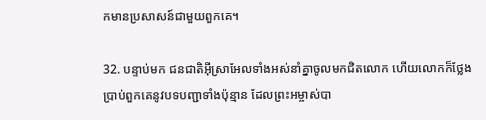កមានប្រសាសន៍ជាមួយពួកគេ។

32. បន្ទាប់មក ជន‌ជាតិអ៊ីស្រា‌អែលទាំងអស់នាំគ្នាចូលមកជិតលោក ហើយលោកក៏ថ្លែងប្រាប់ពួកគេនូវបទ‌បញ្ជាទាំងប៉ុន្មាន ដែលព្រះ‌អម្ចាស់បា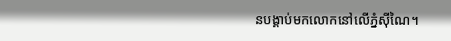នបង្គាប់មកលោកនៅលើភ្នំស៊ីណៃ។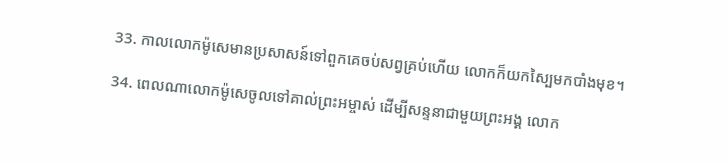33. កាលលោកម៉ូសេមានប្រសាសន៍ទៅពួកគេចប់សព្វគ្រប់ហើយ លោកក៏យកស្បៃមកបាំងមុខ។

34. ពេលណាលោកម៉ូសេចូលទៅគាល់ព្រះ‌អម្ចាស់ ដើម្បីសន្ទនាជាមួយព្រះ‌អង្គ លោក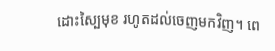ដោះស្បៃមុខ រហូតដល់ចេញមកវិញ។ ពេ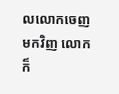លលោកចេញមកវិញ លោកក៏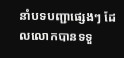នាំបទ‌បញ្ជាផ្សេងៗ ដែលលោកបានទទួ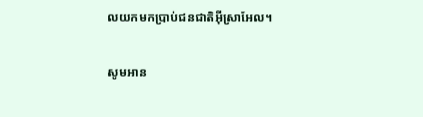លយកមកប្រាប់ជន‌ជាតិអ៊ីស្រា‌អែល។

សូមអាន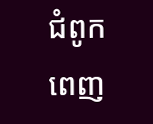ជំពូកពេញ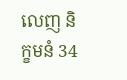លេញ និក្ខមនំ 34